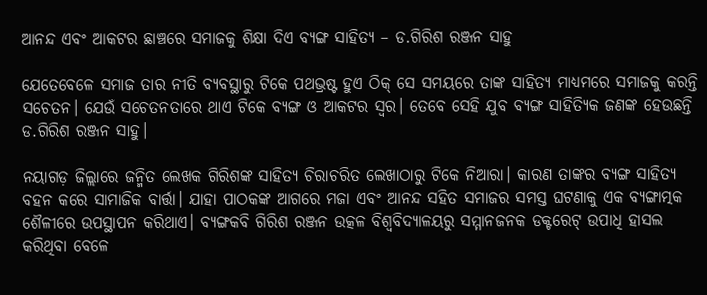ଆନନ୍ଦ ଏବଂ ଆକଟର ଛାଞ୍ଚରେ ସମାଜକୁ ଶିକ୍ଷା ଦିଏ ବ୍ୟଙ୍ଗ ସାହିତ୍ୟ – ଡ.ଗିରିଶ ରଞ୍ଜନ ସାହୁ

ଯେତେବେଳେ ସମାଜ ତାର ନୀତି ବ୍ୟବସ୍ଥାରୁ ଟିକେ ପଥଭ୍ରଷ୍ଟ ହୁଏ ଠିକ୍ ସେ ସମୟରେ ତାଙ୍କ ସାହିତ୍ୟ ମାଧ୍ୟମରେ ସମାଜକୁ କରନ୍ତି ସଚେତନ। ଯେଉଁ ସଚେତନତାରେ ଥାଏ ଟିକେ ବ୍ୟଙ୍ଗ ଓ ଆକଟର ସ୍ଵର। ତେବେ ସେହି ଯୁବ ବ୍ୟଙ୍ଗ ସାହିତ୍ୟିକ ଜଣଙ୍କ ହେଉଛନ୍ତି ଡ.ଗିରିଶ ରଞ୍ଜନ ସାହୁ।

ନୟାଗଡ଼ ଜିଲ୍ଲାରେ ଜନ୍ମିତ ଲେଖକ ଗିରିଶଙ୍କ ସାହିତ୍ୟ ଚିରାଚରିତ ଲେଖାଠାରୁ ଟିକେ ନିଆରା। କାରଣ ତାଙ୍କର ବ୍ୟଙ୍ଗ ସାହିତ୍ୟ ବହନ କରେ ସାମାଜିକ ବାର୍ତ୍ତା। ଯାହା ପାଠକଙ୍କ ଆଗରେ ମଜା ଏବଂ ଆନନ୍ଦ ସହିତ ସମାଜର ସମସ୍ତ ଘଟଣାକୁ ଏକ ବ୍ୟଙ୍ଗାତ୍ମକ ଶୈଳୀରେ ଉପସ୍ଥାପନ କରିଥାଏ। ବ୍ୟଙ୍ଗକବି ଗିରିଶ ରଞ୍ଜନ ଉତ୍କଳ ବିଶ୍ଵବିଦ୍ୟାଳୟରୁ ସମ୍ମାନଜନକ ଡକ୍ଟରେଟ୍ ଉପାଧି ହାସଲ କରିଥିବା ବେଳେ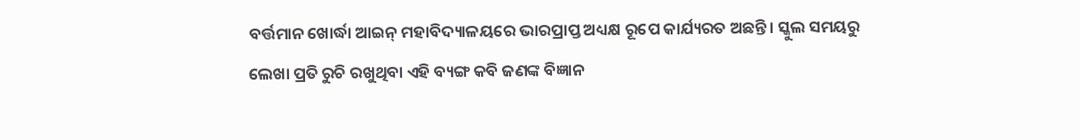ବର୍ତ୍ତମାନ ଖୋର୍ଦ୍ଧା ଆଇନ୍ ମହାବିଦ୍ୟାଳୟରେ ଭାରପ୍ରାପ୍ତ ଅଧ୍ୟକ୍ଷ ରୂପେ କାର୍ଯ୍ୟରତ ଅଛନ୍ତି। ସ୍କୁଲ ସମୟରୁ ଲେଖା ପ୍ରତି ରୁଚି ରଖୁଥିବା ଏହି ବ୍ୟଙ୍ଗ କବି ଜଣଙ୍କ ବିଜ୍ଞାନ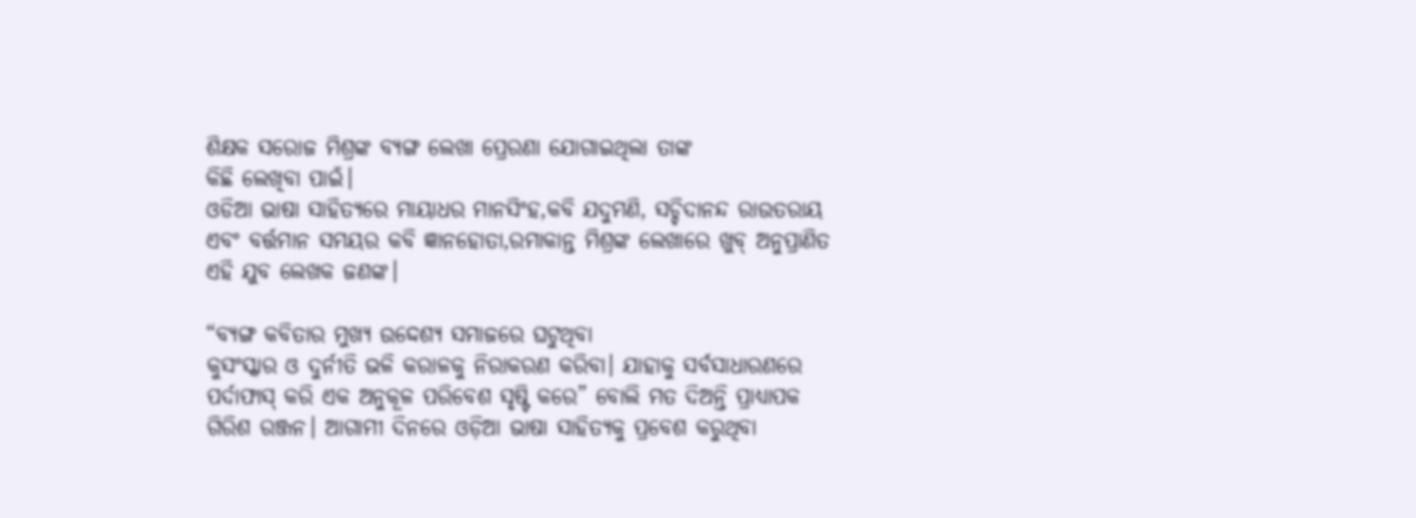ଶିକ୍ଷକ ସରୋଜ ମିଶ୍ରଙ୍କ ବ୍ୟଙ୍ଗ ଲେଖା ପ୍ରେରଣା ଯୋଗାଇଥିଲା ତାଙ୍କ
କିଛି ଲେଖିବା ପାଇଁ।
ଓଡିଆ ଭାଷା ସାହିତ୍ୟରେ ମାୟାଧର ମାନସିଂହ,କବି ଯଦୁମଣି, ସଚ୍ଚିଦାନନ୍ଦ ରାଉତରାୟ ଏବଂ ବର୍ତ୍ତମାନ ସମୟର କବି ଜ୍ଞାନହୋତା,ରମାକାନ୍ତ ମିଶ୍ରଙ୍କ ଲେଖାରେ ଖୁବ୍ ଅନୁପ୍ରାଣିତ ଏହି ଯୁବ ଲେଖକ ଜଣଙ୍କ।

“ବ୍ୟଙ୍ଗ କବିତାର ମୁଖ୍ୟ ଉଦ୍ଦେଶ୍ୟ ସମାଜରେ ଘଟୁଥିବା
କୁସଂସ୍କାର ଓ ଦୁର୍ନୀତି ଭଳି କରାଳକୁ ନିରାକରଣ କରିବା। ଯାହାକୁ ସର୍ବସାଧାରଣରେ ପର୍ଦାଫାସ୍ କରି ଏକ ଅନୁକୂଳ ପରିବେଶ ସୃଷ୍ଟି କରେ” ବୋଲି ମତ ଦିଅନ୍ତି ପ୍ରାଧ୍ୟାପକ ଗିରିଶ ରଞ୍ଜନ। ଆଗାମୀ ଦିନରେ ଓଡ଼ିଆ ଭାଷା ସାହିତ୍ୟକୁ ପ୍ରବେଶ କରୁଥିବା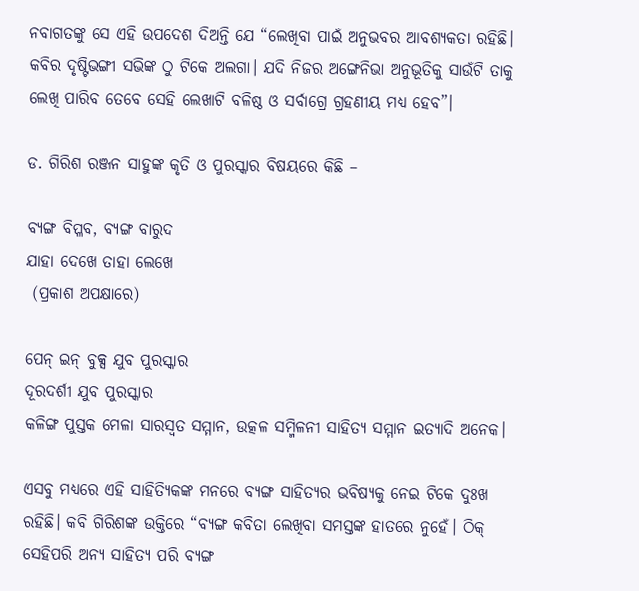ନବାଗତଙ୍କୁ ସେ ଏହି ଉପଦେଶ ଦିଅନ୍ତି ଯେ “ଲେଖିବା ପାଇଁ ଅନୁଭବର ଆବଶ୍ୟକତା ରହିଛି। କବିର ଦୃଷ୍ଟିଭଙ୍ଗୀ ସଭିଙ୍କ ଠୁ ଟିକେ ଅଲଗା। ଯଦି ନିଜର ଅଙ୍ଗେନିଭା ଅନୁଭୂତିକୁ ସାଉଁଟି ତାକୁ ଲେଖି ପାରିବ ତେବେ ସେହି ଲେଖାଟି ବଳିଷ୍ଠ ଓ ସର୍ବାଗ୍ରେ ଗ୍ରହଣୀୟ ମଧ୍ୟ ହେବ”।

ଡ. ଗିରିଶ ରଞ୍ଜନ ସାହୁଙ୍କ କୃତି ଓ ପୁରସ୍କାର ବିଷୟରେ କିଛି –

ବ୍ୟଙ୍ଗ ବିପ୍ଳବ, ବ୍ୟଙ୍ଗ ବାରୁଦ
ଯାହା ଦେଖେ ତାହା ଲେଖେ
 (ପ୍ରକାଶ ଅପକ୍ଷାରେ)

ପେନ୍ ଇନ୍ ବୁକ୍ସ ଯୁବ ପୁରସ୍କାର
ଦୂରଦର୍ଶୀ ଯୁବ ପୁରସ୍କାର
କଳିଙ୍ଗ ପୁସ୍ତକ ମେଳା ସାରସ୍ଵତ ସମ୍ମାନ, ଉତ୍କଳ ସମ୍ମିଳନୀ ସାହିତ୍ୟ ସମ୍ମାନ ଇତ୍ୟାଦି ଅନେକ।

ଏସବୁ ମଧ୍ୟରେ ଏହି ସାହିତ୍ୟିକଙ୍କ ମନରେ ବ୍ୟଙ୍ଗ ସାହିତ୍ୟର ଭବିଷ୍ୟକୁ ନେଇ ଟିକେ ଦୁଃଖ ରହିଛି। କବି ଗିରିଶଙ୍କ ଉକ୍ତିରେ “ବ୍ୟଙ୍ଗ କବିତା ଲେଖିବା ସମସ୍ତଙ୍କ ହାତରେ ନୁହେଁ। ଠିକ୍ ସେହିପରି ଅନ୍ୟ ସାହିତ୍ୟ ପରି ବ୍ୟଙ୍ଗ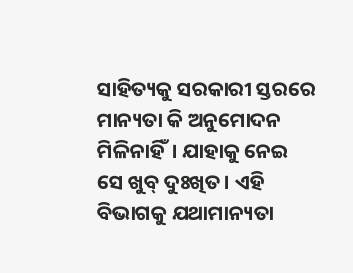ସାହିତ୍ୟକୁ ସରକାରୀ ସ୍ତରରେ ମାନ୍ୟତା କି ଅନୁମୋଦନ ମିଳିନାହିଁ। ଯାହାକୁ ନେଇ ସେ ଖୁବ୍ ଦୁଃଖିତ। ଏହି ବିଭାଗକୁ ଯଥାମାନ୍ୟତା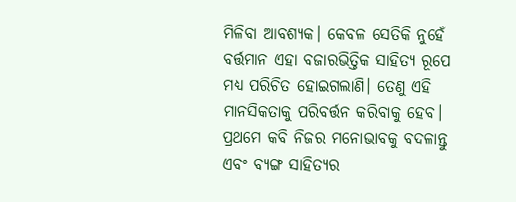ମିଳିବା ଆବଶ୍ୟକ। କେବଳ ସେତିକି ନୁହେଁ ବର୍ତ୍ତମାନ ଏହା ବଜାରଭିତ୍ତିକ ସାହିତ୍ୟ ରୂପେ ମଧ୍ୟ ପରିଚିତ ହୋଇଗଲାଣି। ତେଣୁ ଏହି ମାନସିକତାକୁ ପରିବର୍ତ୍ତନ କରିବାକୁ ହେବ। ପ୍ରଥମେ କବି ନିଜର ମନୋଭାବକୁ ବଦଳାନ୍ତୁ ଏବଂ ବ୍ୟଙ୍ଗ ସାହିତ୍ୟର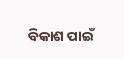ବିକାଶ ପାଇଁ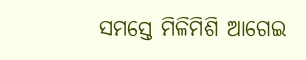ସମସ୍ତେ ମିଳିମିଶି ଆଗେଇ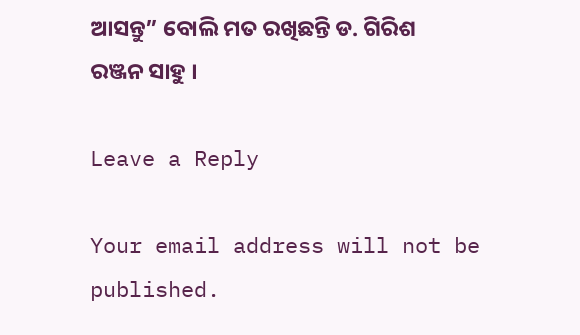ଆସନ୍ତୁ” ବୋଲି ମତ ରଖିଛନ୍ତି ଡ. ଗିରିଶ ରଞ୍ଜନ ସାହୁ ।

Leave a Reply

Your email address will not be published.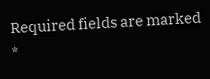Required fields are marked *